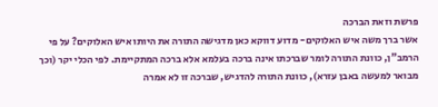פרשת וזאת הברכה
אשר ברך משה איש האלוקים- מדוע דווקא כאן מדגישה התורה את היותו איש האלוקים? על פי הרמב"ן, כוונת התורה לומר שברכתו אינה ברכה בעלמא אלא ברכה המתקיימת. לפי הכלי יקר (וכך מבואר למעשה באבן עזרא), כוונת התורה להדגיש, שברכה זו לא אמרה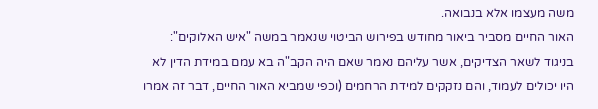משה מעצמו אלא בנבואה.
האור החיים מסביר ביאור מחודש בפירוש הביטוי שנאמר במשה "איש האלוקים": בניגוד לשאר הצדיקים, אשר עליהם נאמר שאם היה הקב"ה בא עמם במידת הדין לא היו יכולים לעמוד, והם נזקקים למידת הרחמים (וכפי שמביא האור החיים, דבר זה אמרו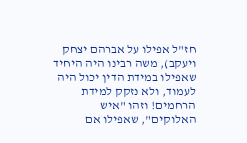חז"ל אפילו על אברהם יצחק ויעקב), משה רבינו היה היחיד שאפילו במידת הדין יכול היה לעמוד, ולא נזקק למידת הרחמים! וזהו "איש האלוקים", שאפילו אם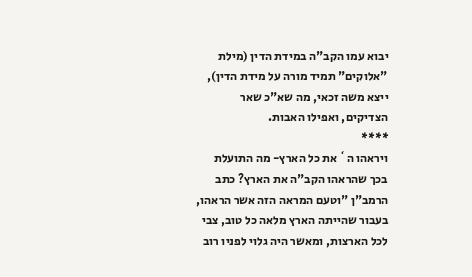יבוא עמו הקב"ה במידת הדין (מילת "אלוקים" תמיד מורה על מידת הדין), ייצא משה זכאי, מה שא"כ שאר הצדיקים, ואפילו האבות.
****
ויראהו ה` את כל הארץ- מה התועלת בכך שהראהו הקב"ה את הארץ? כתב הרמב"ן "וטעם המראה הזה אשר הראהו, בעבור שהייתה הארץ מלאה כל טוב, צבי לכל הארצות, ומאשר היה גלוי לפניו רוב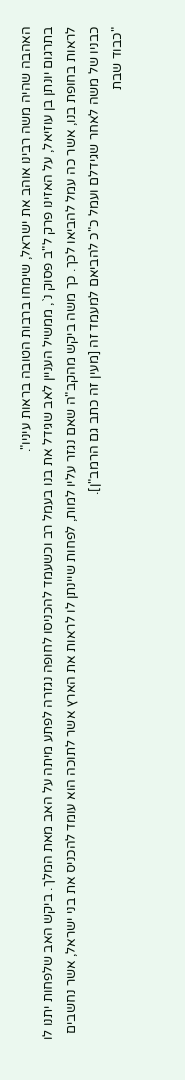האהבה שהיה משה רבינו אוהב את ישראל, שימחו ברבות הטובה בראות עיניו".
בתרגום יונתן בן עוזיאל, על האזינו פרק ל"ב פסוק נ`, ממשיל העניין לאב שגידל את בנו בעמל רב וכשעמד להכניסו לחופה נגזרה לפתע מיתה על האב מאת המלך. ביקש האב שלפחות יתנו לו לראות בחופת בנו, אשר כה עמל להביאו לכך. כך משה ביקש מהקב"ה שאם נגזר עליו למות, לפחות שיינתן לו לראות את הארץ אשר לתוכה הוא עומד להכניס את בני ישראל, אשר נחשבים כבניו של משה לאחר שגידלם ועמל כ"כ להביאם למעמד זה [מעין זה כתב גם הרמב"ן].
"כבוד שבת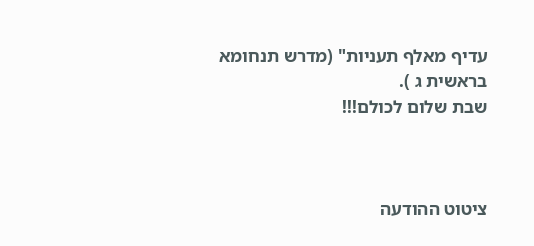עדיף מאלף תעניות" (מדרש תנחומא בראשית ג ).
שבת שלום לכולם!!!



ציטוט ההודעה